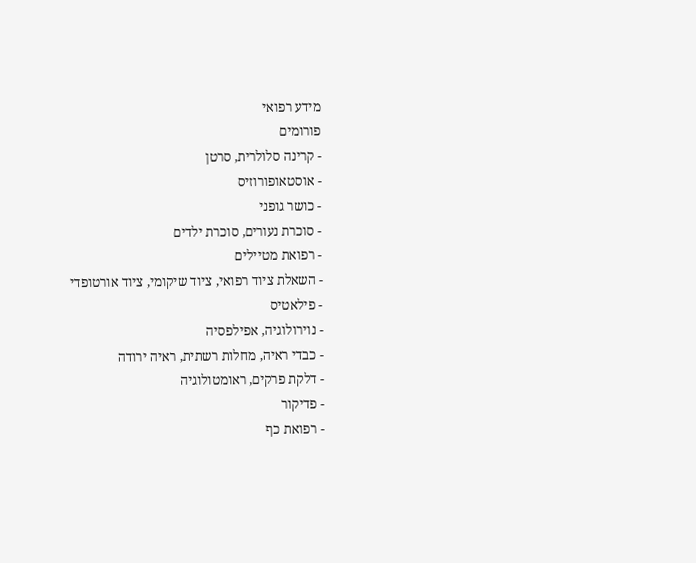מידע רפואי
פורומים
- קרינה סלולרית, סרטן
- אוסטאופורוזיס
- כושר גופני
- סוכרת נעורים, סוכרת ילדים
- רפואת מטיילים
- השאלת ציוד רפואי, ציוד שיקומי, ציוד אורטופדי
- פילאטיס
- נוירולוגיה, אפילפסיה
- כבדי ראיה, מחלות רשתית, ראיה ירודה
- דלקת פרקים, ראומטולוגיה
- פדיקור
- רפואת כף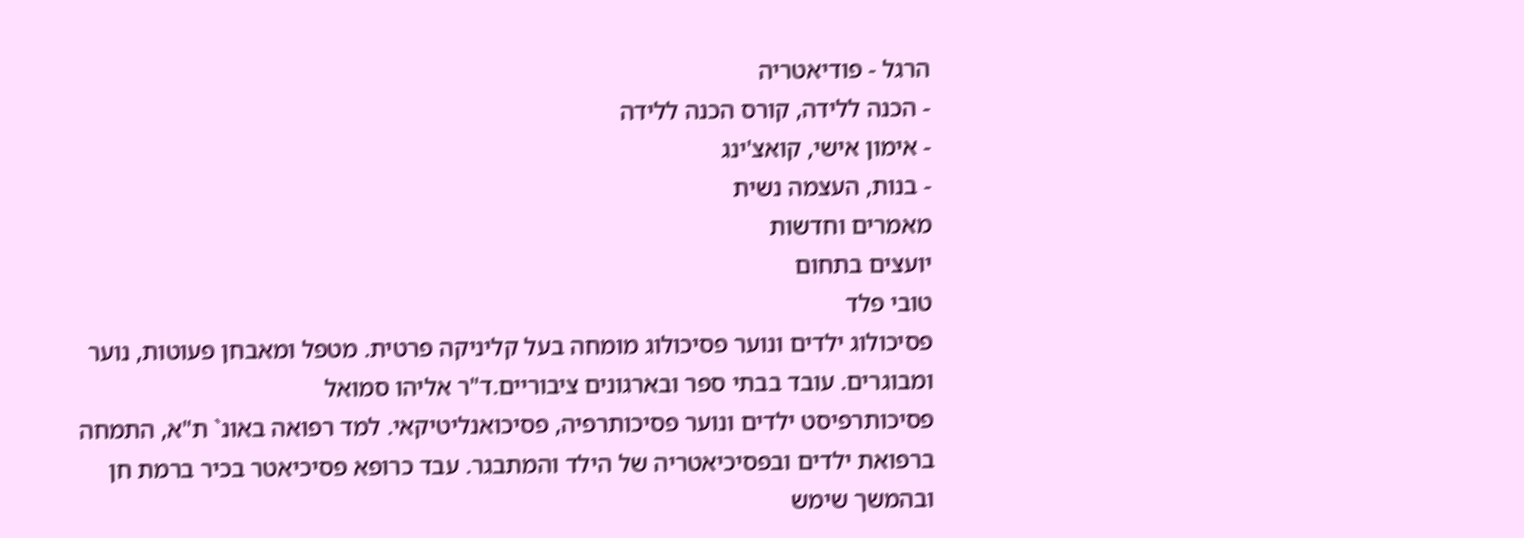הרגל - פודיאטריה
- הכנה ללידה, קורס הכנה ללידה
- אימון אישי, קואצ'ינג
- בנות, העצמה נשית
מאמרים וחדשות
יועצים בתחום
טובי פלד
פסיכולוג ילדים ונוער פסיכולוג מומחה בעל קליניקה פרטית. מטפל ומאבחן פעוטות, נוער ומבוגרים. עובד בבתי ספר ובארגונים ציבוריים.ד"ר אליהו סמואל
פסיכותרפיסט ילדים ונוער פסיכותרפיה, פסיכואנליטיקאי. למד רפואה באונ` ת"א, התמחה ברפואת ילדים ובפסיכיאטריה של הילד והמתבגר. עבד כרופא פסיכיאטר בכיר ברמת חן ובהמשך שימש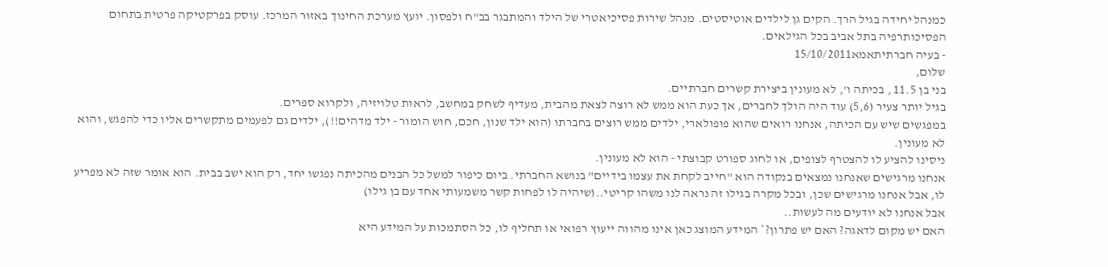כמנהל יחידה בגיל הרך. הקים גן לילדים אוטיסטים. מנהל שירות פסיכיאטרי של הילד והמתבגר בב"ח ולפסון. יועץ מערכת החינוך באזור המרכז. עוסק בפרקטיקה פרטית בתחום הפסיכותרפיה בתל אביב בכל הגילאים.
- בעיה חברתיתאמא15/10/2011
שלום,
בני בן 11.5 , בכיתה ו', לא מעונין ביצירת קשרים חברתיים.
בגיל יותר צעיר (5,6) עוד היה הולך לחברים, אך כעת הוא ממש לא רוצה לצאת מהבית, מעדיף לשחק במחשב, לראות טלויזיה, ולקרוא ספרים.
במפגשים שיש עם הכיתה, אנחנו רואים שהוא פופולארי, ילדים ממש רוצים בחברתו (הוא ילד שנון, חכם, חוש הומור - ילד מדהים!!), ילדים גם לפעמים מתקשרים אליו כדי להפגש, והוא לא מעונין.
ניסינו להציע לו להצטרף לצופים, או לחוג ספורט קבוצתי - הוא לא מעונין.
אנחנו מרגישים שאנחנו נמצאים בנקודה הוא "חייב לקחת את עצמו בידיים" בנושא החברתי. ביום כיפור למשל כל הבנים מהכיתה נפגשו יחד, רק הוא ישב בבית. הוא אומר שזה לא מפריע לו, אבל אנחנו מרגישים שכן, ובכל מקרה בגילו זה נראה לנו משהו קריטי..(שיהיה לו לפחות קשר משמעותי אחד עם בן גילו)
אבל אנחנו לא יודעים מה לעשות..
האם יש מקום לדאגה? האם יש פתרון?* המידע המוצג כאן אינו מהווה ייעוץ רפואי או תחליף לו, כל הסתמכות על המידע היא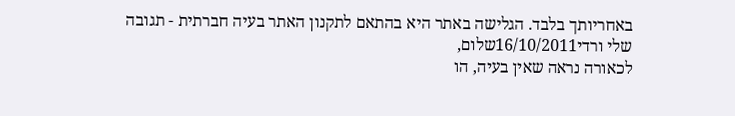באחריותך בלבד. הגלישה באתר היא בהתאם לתקנון האתר בעיה חברתית - תגובה
שלי ורדי16/10/2011שלום,
לכאורה נראה שאין בעיה, הו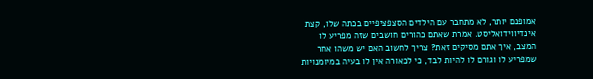אמופנם יותר, לא מתחבר עם הילדים הסצפציפיים בכתה שלו, קצת אינדיווידואליסט. אמרת שאתם כהורים חושבים שזה מפריע לו המצב, איך אתם מסיקים זאת? צריך לחשוב האם יש משהו אחר שמפריע לו וגורם לו להיות לבד, כי לכאורה אין לו בעיה במיומנויות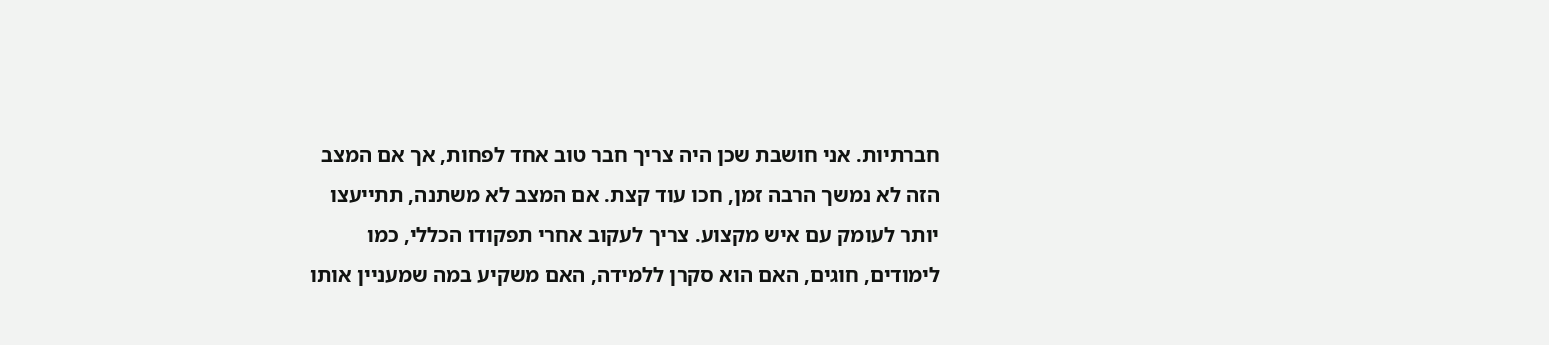חברתיות. אני חושבת שכן היה צריך חבר טוב אחד לפחות, אך אם המצב הזה לא נמשך הרבה זמן, חכו עוד קצת. אם המצב לא משתנה, תתייעצו יותר לעומק עם איש מקצוע. צריך לעקוב אחרי תפקודו הכללי, כמו לימודים, חוגים, האם הוא סקרן ללמידה, האם משקיע במה שמעניין אותו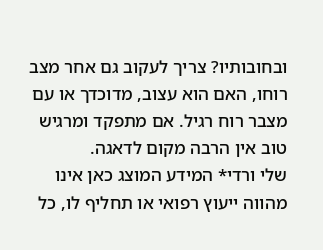ובחובותיו? צריך לעקוב גם אחר מצב רוחו, האם הוא עצוב, מדוכדך או עם מצבר רוח רגיל. אם מתפקד ומרגיש טוב אין הרבה מקום לדאגה.
שלי ורדי* המידע המוצג כאן אינו מהווה ייעוץ רפואי או תחליף לו, כל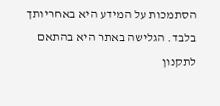הסתמכות על המידע היא באחריותך בלבד. הגלישה באתר היא בהתאם לתקנון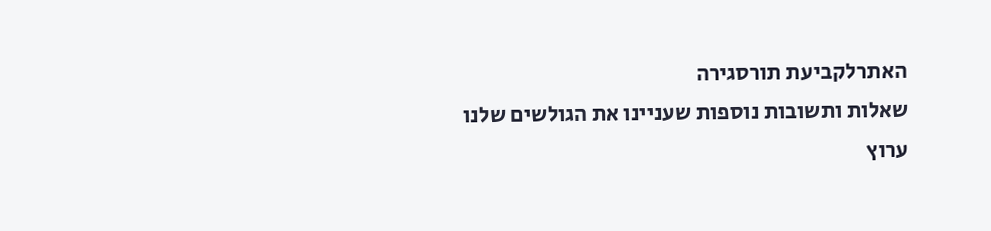האתרלקביעת תורסגירה
שאלות ותשובות נוספות שעניינו את הגולשים שלנו
ערוץ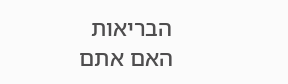הבריאות
האם אתם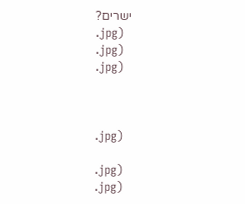ישרים?
.jpg)
.jpg)
.jpg)



.jpg)

.jpg)
.jpg)